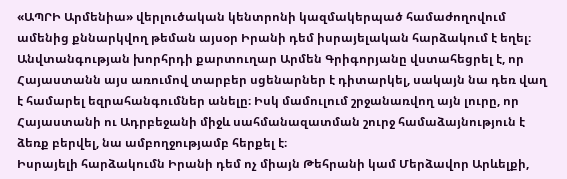«ԱՊՐԻ Արմենիա» վերլուծական կենտրոնի կազմակերպած համաժողովում ամենից քննարկվող թեման այսօր Իրանի դեմ իսրայելական հարձակում է եղել։ Անվտանգության խորհրդի քարտուղար Արմեն Գրիգորյանը վստահեցրել է, որ Հայաստանն այս առումով տարբեր սցենարներ է դիտարկել, սակայն նա դեռ վաղ է համարել եզրահանգումներ անելը։ Իսկ մամուլում շրջանառվող այն լուրը, որ Հայաստանի ու Ադրբեջանի միջև սահմանազատման շուրջ համաձայնություն է ձեռք բերվել, նա ամբողջությամբ հերքել է։
Իսրայելի հարձակումն Իրանի դեմ ոչ միայն Թեհրանի կամ Մերձավոր Արևելքի,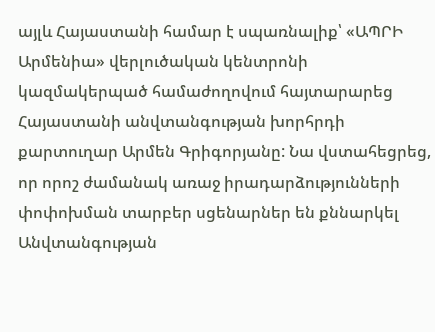այլև Հայաստանի համար է սպառնալիք՝ «ԱՊՐԻ Արմենիա» վերլուծական կենտրոնի կազմակերպած համաժողովում հայտարարեց Հայաստանի անվտանգության խորհրդի քարտուղար Արմեն Գրիգորյանը: Նա վստահեցրեց, որ որոշ ժամանակ առաջ իրադարձությունների փոփոխման տարբեր սցենարներ են քննարկել Անվտանգության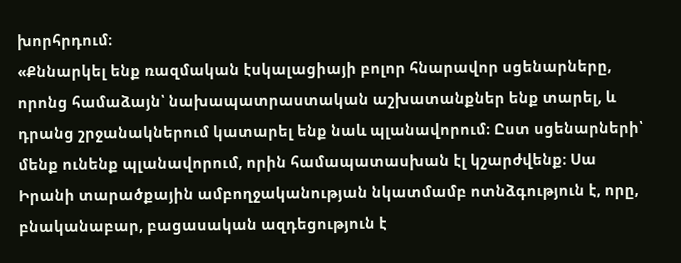խորհրդում։
«Քննարկել ենք ռազմական էսկալացիայի բոլոր հնարավոր սցենարները, որոնց համաձայն՝ նախապատրաստական աշխատանքներ ենք տարել, և դրանց շրջանակներում կատարել ենք նաև պլանավորում։ Ըստ սցենարների՝ մենք ունենք պլանավորում, որին համապատասխան էլ կշարժվենք։ Սա Իրանի տարածքային ամբողջականության նկատմամբ ոտնձգություն է, որը, բնականաբար, բացասական ազդեցություն է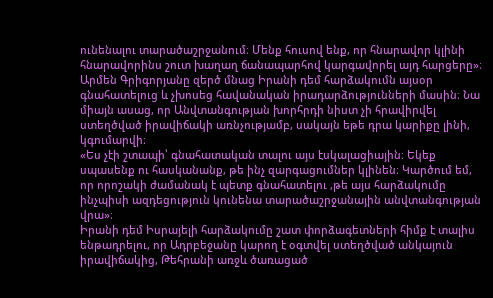ունենալու տարածաշրջանում։ Մենք հուսով ենք, որ հնարավոր կլինի հնարավորինս շուտ խաղաղ ճանապարհով կարգավորել այդ հարցերը»։
Արմեն Գրիգորյանը զերծ մնաց Իրանի դեմ հարձակումն այսօր գնահատելուց և չխոսեց հավանական իրադարձությունների մասին։ Նա միայն ասաց, որ Անվտանգության խորհրդի նիստ չի հրավիրվել ստեղծված իրավիճակի առնչությամբ, սակայն եթե դրա կարիքը լինի, կգումարվի։
«Ես չէի շտապի՝ գնահատական տալու այս էսկալացիային։ Եկեք սպասենք ու հասկանանք, թե ինչ զարգացումներ կլինեն։ Կարծում եմ, որ որոշակի ժամանակ է պետք գնահատելու ,թե այս հարձակումը ինչպիսի ազդեցություն կունենա տարածաշրջանային անվտանգության վրա»։
Իրանի դեմ Իսրայելի հարձակումը շատ փորձագետների հիմք է տալիս ենթադրելու, որ Ադրբեջանը կարող է օգտվել ստեղծված անկայուն իրավիճակից, Թեհրանի առջև ծառացած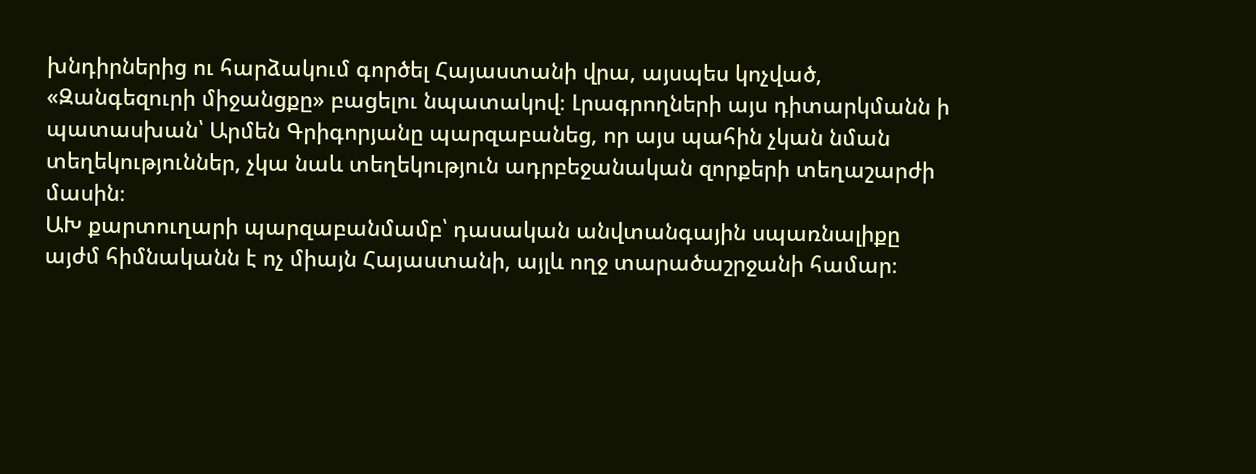խնդիրներից ու հարձակում գործել Հայաստանի վրա, այսպես կոչված, «Զանգեզուրի միջանցքը» բացելու նպատակով։ Լրագրողների այս դիտարկմանն ի պատասխան՝ Արմեն Գրիգորյանը պարզաբանեց, որ այս պահին չկան նման տեղեկություններ, չկա նաև տեղեկություն ադրբեջանական զորքերի տեղաշարժի մասին։
ԱԽ քարտուղարի պարզաբանմամբ՝ դասական անվտանգային սպառնալիքը այժմ հիմնականն է ոչ միայն Հայաստանի, այլև ողջ տարածաշրջանի համար։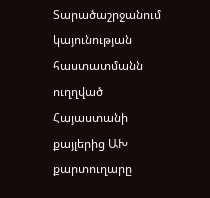Տարածաշրջանում կայունության հաստատմանն ուղղված Հայաստանի քայլերից ԱԽ քարտուղարը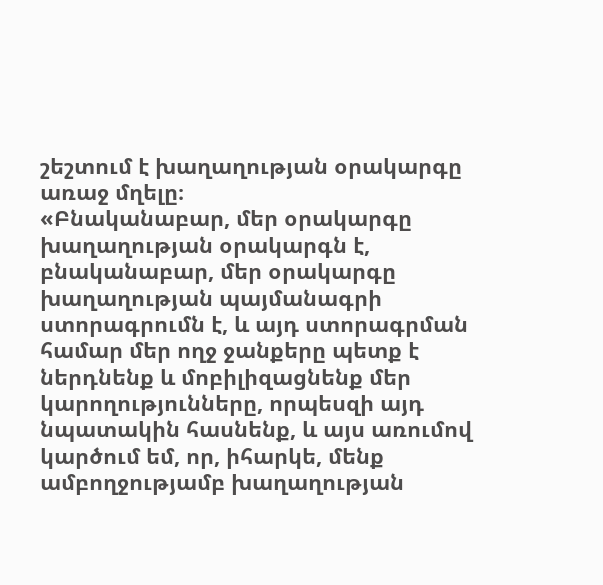շեշտում է խաղաղության օրակարգը առաջ մղելը։
«Բնականաբար, մեր օրակարգը խաղաղության օրակարգն է, բնականաբար, մեր օրակարգը խաղաղության պայմանագրի ստորագրումն է, և այդ ստորագրման համար մեր ողջ ջանքերը պետք է ներդնենք և մոբիլիզացնենք մեր կարողությունները, որպեսզի այդ նպատակին հասնենք, և այս առումով կարծում եմ, որ, իհարկե, մենք ամբողջությամբ խաղաղության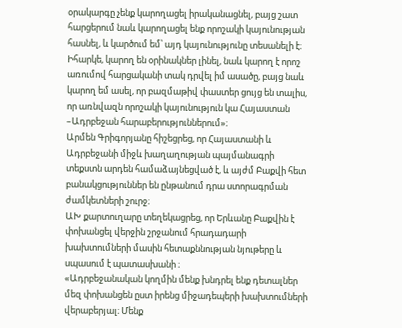օրակարգը չենք կարողացել իրականացնել, բայց շատ հարցերում նաև կարողացել ենք որոշակի կայունության հասնել, և կարծում եմ՝ այդ կայունությունը տեսանելի է։ Իհարկե, կարող են օրինակներ լինել, նաև կարող է որոշ առումով հարցականի տակ դրվել իմ ասածը, բայց նաև կարող եմ ասել, որ բազմաթիվ փաստեր ցույց են տալիս, որ առնվազն որոշակի կայունություն կա Հայաստան –Ադրբեջան հարաբերություններում»։
Արմեն Գրիգորյանը հիշեցրեց, որ Հայաստանի և Ադրբեջանի միջև խաղաղության պայմանագրի տեքստն արդեն համաձայնեցված է, և այժմ Բաքվի հետ բանակցություններ են ընթանում դրա ստորագրման ժամկետների շուրջ։
ԱԽ քարտուղարը տեղեկացրեց, որ Երևանը Բաքվին է փոխանցել վերջին շրջանում հրադադարի խախտումների մասին հետաքննության նյութերը և սպասում է պատասխանի ։
«Ադրբեջանական կողմին մենք խնդրել ենք դետալներ մեզ փոխանցեն ըստ իրենց միջադեպերի խախտումների վերաբերյալ։ Մենք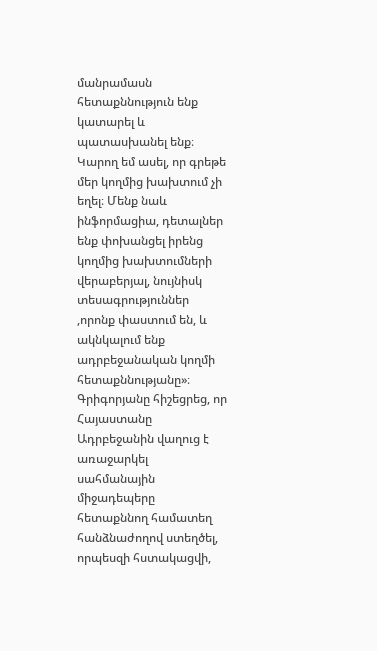մանրամասն հետաքննություն ենք կատարել և պատասխանել ենք։ Կարող եմ ասել, որ գրեթե մեր կողմից խախտում չի եղել։ Մենք նաև ինֆորմացիա, դետալներ ենք փոխանցել իրենց կողմից խախտումների վերաբերյալ, նույնիսկ տեսագրություններ ,որոնք փաստում են, և ակնկալում ենք ադրբեջանական կողմի հետաքննությանը»։
Գրիգորյանը հիշեցրեց, որ Հայաստանը Ադրբեջանին վաղուց է առաջարկել սահմանային միջադեպերը հետաքննող համատեղ հանձնաժողով ստեղծել, որպեսզի հստակացվի,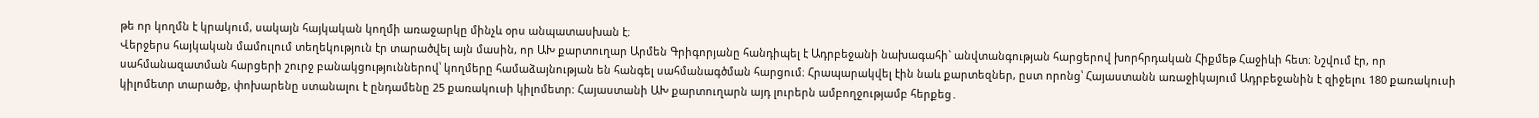թե որ կողմն է կրակում, սակայն հայկական կողմի առաջարկը մինչև օրս անպատասխան է։
Վերջերս հայկական մամուլում տեղեկություն էր տարածվել այն մասին, որ ԱԽ քարտուղար Արմեն Գրիգորյանը հանդիպել է Ադրբեջանի նախագահի` անվտանգության հարցերով խորհրդական Հիքմեթ Հաջիևի հետ։ Նշվում էր, որ սահմանազատման հարցերի շուրջ բանակցություններով՝ կողմերը համաձայնության են հանգել սահմանագծման հարցում։ Հրապարակվել էին նաև քարտեզներ, ըստ որոնց՝ Հայաստանն առաջիկայում Ադրբեջանին է զիջելու 180 քառակուսի կիլոմետր տարածք, փոխարենը ստանալու է ընդամենը 25 քառակուսի կիլոմետր: Հայաստանի ԱԽ քարտուղարն այդ լուրերն ամբողջությամբ հերքեց․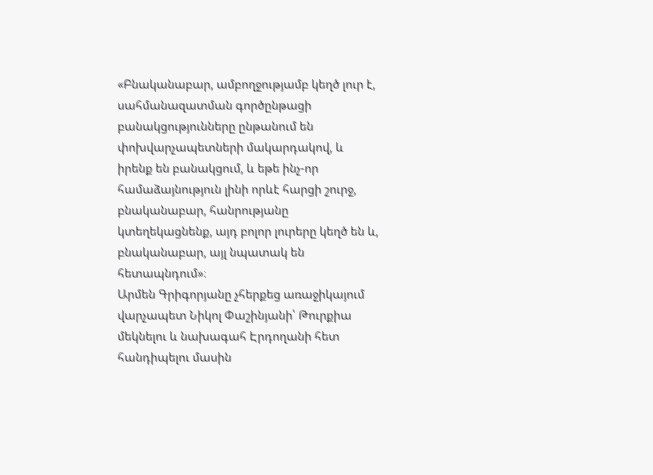«Բնականաբար, ամբողջությամբ կեղծ լուր է, սահմանազատման գործընթացի բանակցությունները ընթանում են փոխվարչապետների մակարդակով, և իրենք են բանակցում, և եթե ինչ-որ համաձայնություն լինի որևէ հարցի շուրջ, բնականաբար, հանրությանը կտեղեկացնենք, այդ բոլոր լուրերը կեղծ են և, բնականաբար, այլ նպատակ են հետապնդում»։
Արմեն Գրիգորյանը չհերքեց առաջիկայում վարչապետ Նիկոլ Փաշինյանի՝ Թուրքիա մեկնելու և նախագահ Էրդողանի հետ հանդիպելու մասին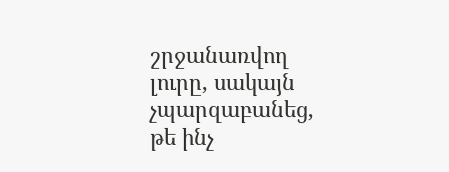շրջանառվող լուրը, սակայն չպարզաբանեց, թե ինչ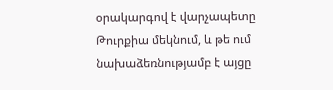օրակարգով է վարչապետը Թուրքիա մեկնում, և թե ում նախաձեռնությամբ է այցը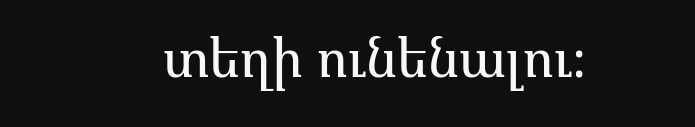տեղի ունենալու։